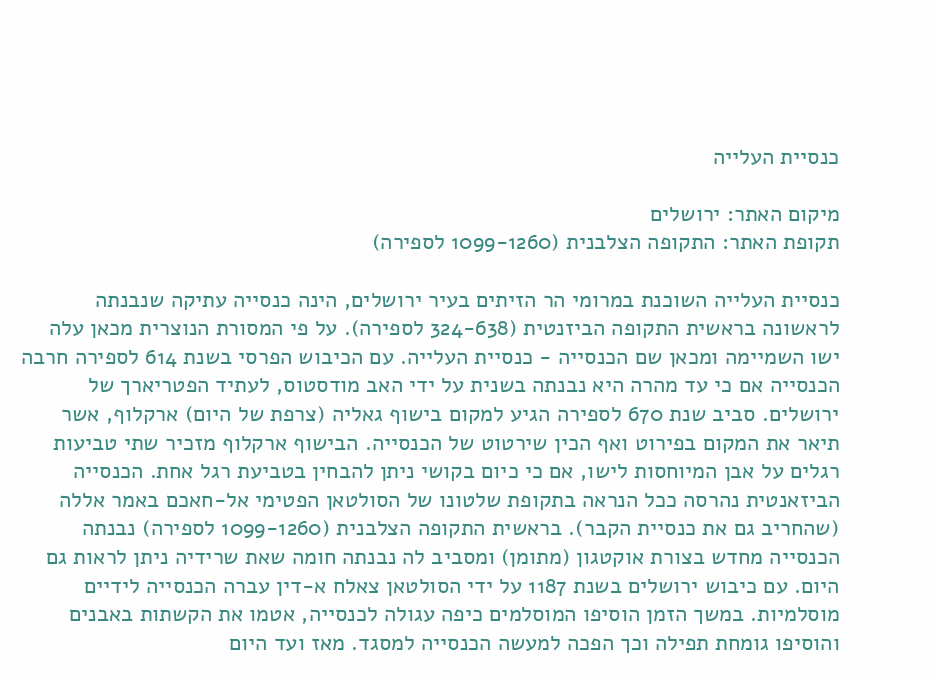כנסיית העלייה

מיקום האתר: ירושלים
תקופת האתר: התקופה הצלבנית (1099-1260 לספירה)

כנסיית העלייה השוכנת במרומי הר הזיתים בעיר ירושלים, הינה כנסייה עתיקה שנבנתה לראשונה בראשית התקופה הביזנטית (324-638 לספירה). על פי המסורת הנוצרית מכאן עלה ישו השמיימה ומכאן שם הכנסייה - כנסיית העלייה. עם הכיבוש הפרסי בשנת 614 לספירה חרבה הכנסייה אם כי עד מהרה היא נבנתה בשנית על ידי האב מודסטוס, לעתיד הפטריארך של ירושלים. סביב שנת 670 לספירה הגיע למקום בישוף גאליה (צרפת של היום) ארקלוף, אשר תיאר את המקום בפירוט ואף הכין שירטוט של הכנסייה. הבישוף ארקלוף מזכיר שתי טביעות רגלים על אבן המיוחסות לישו, אם כי כיום בקושי ניתן להבחין בטביעת רגל אחת. הכנסייה הביזאנטית נהרסה ככל הנראה בתקופת שלטונו של הסולטאן הפטימי אל-חאכם באמר אללה (שהחריב גם את כנסיית הקבר). בראשית התקופה הצלבנית (1099-1260 לספירה) נבנתה הכנסייה מחדש בצורת אוקטגון (מתומן) ומסביב לה נבנתה חומה שאת שרידיה ניתן לראות גם היום. עם כיבוש ירושלים בשנת 1187 על ידי הסולטאן צאלח א-דין עברה הכנסייה לידיים מוסלמיות. במשך הזמן הוסיפו המוסלמים כיפה עגולה לכנסייה, אטמו את הקשתות באבנים והוסיפו גומחת תפילה וכך הפכה למעשה הכנסייה למסגד. מאז ועד היום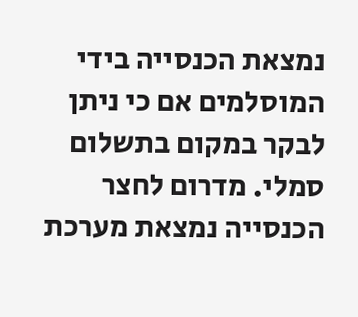נמצאת הכנסייה בידי המוסלמים אם כי ניתן לבקר במקום בתשלום סמלי. מדרום לחצר הכנסייה נמצאת מערכת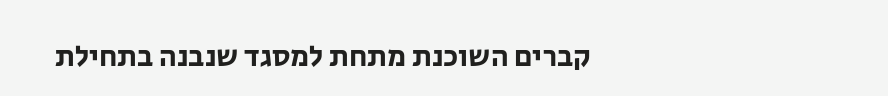קברים השוכנת מתחת למסגד שנבנה בתחילת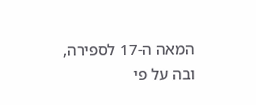המאה ה-17 לספירה, ובה על פי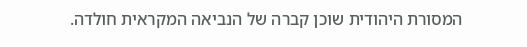המסורת היהודית שוכן קברה של הנביאה המקראית חולדה.